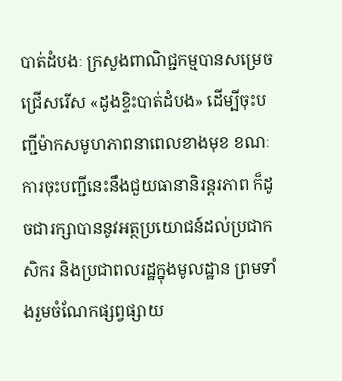បាត់ដំបងៈ ក្រសួងពាណិជ្ជកម្មបានសម្រេចជ្រើសរើស «ដូងខ្ទិះបាត់ដំបង» ដើម្បីចុះបញ្ជីម៉ាកសមូហភាពនាពេលខាងមុខ ខណៈការចុះបញ្ជីនេះនឹងជួយធានានិរន្តរភាព ក៏ដូចជារក្សាបាននូវអត្ថប្រយោជន៍ដល់ប្រជាកសិករ និងប្រជាពលរដ្ឋក្នុងមូលដ្ឋាន ព្រមទាំងរួមចំណែកផ្សព្វផ្សាយ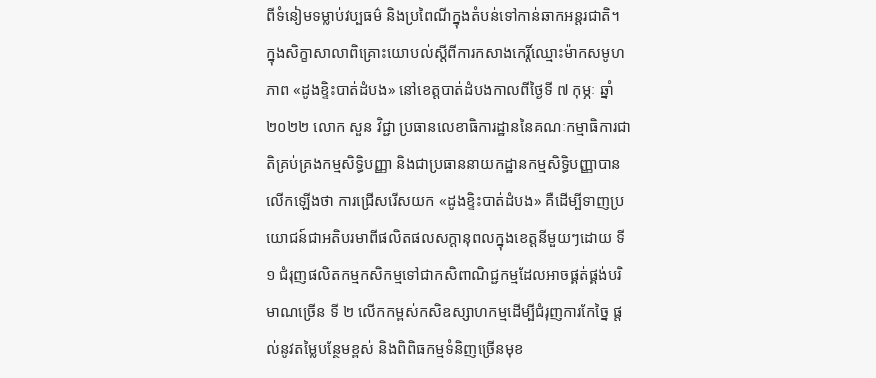ពីទំនៀមទម្លាប់វប្បធម៌ និងប្រពៃណីក្នុងតំបន់ទៅកាន់ឆាកអន្តរជាតិ។
ក្នុងសិក្ខាសាលាពិគ្រោះយោបល់ស្តីពីការកសាងកេរ្តិ៍ឈ្មោះម៉ាកសមូហភាព «ដូងខ្ទិះបាត់ដំបង» នៅខេត្តបាត់ដំបងកាលពីថ្ងៃទី ៧ កុម្ភៈ ឆ្នាំ ២០២២ លោក សួន វិជ្ជា ប្រធានលេខាធិការដ្ឋាននៃគណៈកម្មាធិការជាតិគ្រប់គ្រងកម្មសិទ្ធិបញ្ញា និងជាប្រធាននាយកដ្ឋានកម្មសិទ្ធិបញ្ញាបានលើកឡើងថា ការជ្រើសរើសយក «ដូងខ្ទិះបាត់ដំបង» គឺដើម្បីទាញប្រយោជន៍ជាអតិបរមាពីផលិតផលសក្តានុពលក្នុងខេត្តនីមួយៗដោយ ទី១ ជំរុញផលិតកម្មកសិកម្មទៅជាកសិពាណិជ្ជកម្មដែលអាចផ្គត់ផ្គង់បរិមាណច្រើន ទី ២ លើកកម្ពស់កសិឧស្សាហកម្មដើម្បីជំរុញការកែច្នៃ ផ្តល់នូវតម្លៃបន្ថែមខ្ពស់ និងពិពិធកម្មទំនិញច្រើនមុខ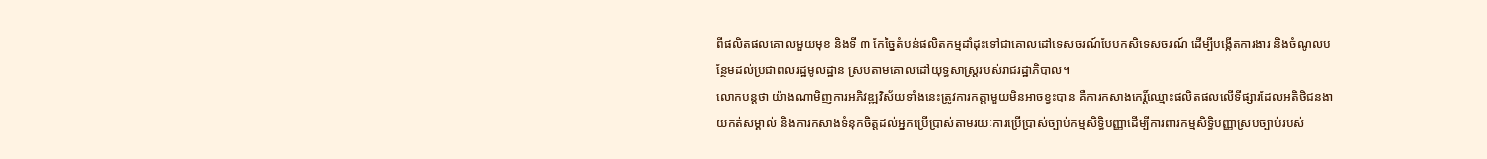ពីផលិតផលគោលមួយមុខ និងទី ៣ កែច្នៃតំបន់ផលិតកម្មដាំដុះទៅជាគោលដៅទេសចរណ៍បែបកសិទេសចរណ៍ ដើម្បីបង្កើតការងារ និងចំណូលបន្ថែមដល់ប្រជាពលរដ្ឋមូលដ្ឋាន ស្របតាមគោលដៅយុទ្ធសាស្ត្ររបស់រាជរដ្ឋាភិបាល។
លោកបន្តថា យ៉ាងណាមិញការអភិវឌ្ឍវិស័យទាំងនេះត្រូវការកត្តាមួយមិនអាចខ្វះបាន គឺការកសាងកេរិ៍្តឈ្មោះផលិតផលលើទីផ្សារដែលអតិថិជនងាយកត់សម្គាល់ និងការកសាងទំនុកចិត្តដល់អ្នកប្រើប្រាស់តាមរយៈការប្រើប្រាស់ច្បាប់កម្មសិទ្ធិបញ្ញាដើម្បីការពារកម្មសិទិ្ធបញ្ញាស្របច្បាប់របស់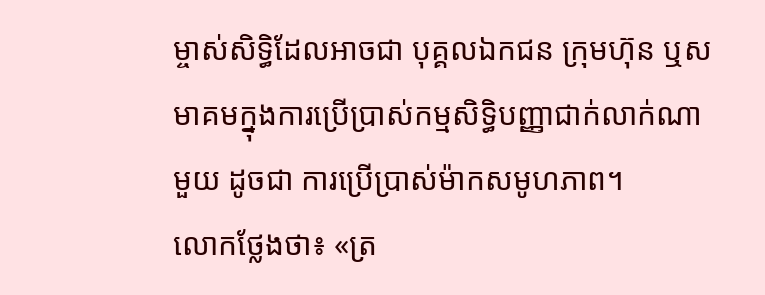ម្ចាស់សិទ្ធិដែលអាចជា បុគ្គលឯកជន ក្រុមហ៊ុន ឬសមាគមក្នុងការប្រើប្រាស់កម្មសិទ្ធិបញ្ញាជាក់លាក់ណាមួយ ដូចជា ការប្រើប្រាស់ម៉ាកសមូហភាព។
លោកថ្លែងថា៖ «ត្រ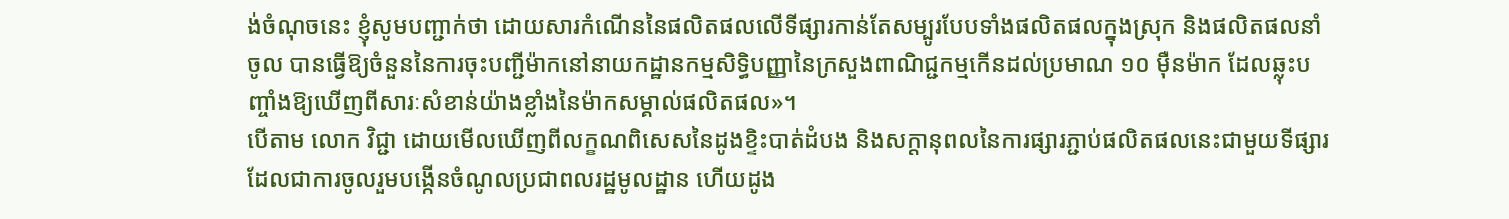ង់ចំណុចនេះ ខ្ញុំសូមបញ្ជាក់ថា ដោយសារកំណើននៃផលិតផលលើទីផ្សារកាន់តែសម្បូរបែបទាំងផលិតផលក្នុងស្រុក និងផលិតផលនាំចូល បានធ្វើឱ្យចំនួននៃការចុះបញ្ជីម៉ាកនៅនាយកដ្ឋានកម្មសិទ្ធិបញ្ញានៃក្រសួងពាណិជ្ជកម្មកើនដល់ប្រមាណ ១០ ម៉ឺនម៉ាក ដែលឆ្លុះបញ្ចាំងឱ្យឃើញពីសារៈសំខាន់យ៉ាងខ្លាំងនៃម៉ាកសម្គាល់ផលិតផល»។
បើតាម លោក វិជ្ជា ដោយមើលឃើញពីលក្ខណពិសេសនៃដូងខ្ទិះបាត់ដំបង និងសក្តានុពលនៃការផ្សារភ្ជាប់ផលិតផលនេះជាមួយទីផ្សារដែលជាការចូលរួមបង្កើនចំណូលប្រជាពលរដ្ឋមូលដ្ឋាន ហើយដូង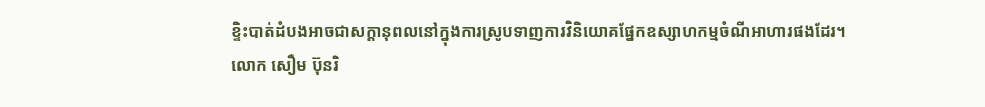ខ្ទិះបាត់ដំបងអាចជាសក្តានុពលនៅក្នុងការស្រូបទាញការវិនិយោគផ្នែកឧស្សាហកម្មចំណីអាហារផងដែរ។
លោក សឿម ប៊ុនរិ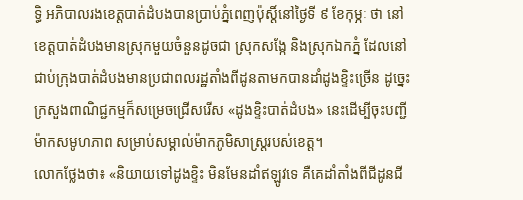ទ្ធិ អភិបាលរងខេត្តបាត់ដំបងបានប្រាប់ភ្នំពេញប៉ុស្តិ៍នៅថ្ងៃទី ៩ ខែកុម្ភៈ ថា នៅខេត្តបាត់ដំបងមានស្រុកមួយចំនួនដូចជា ស្រុកសង្កែ និងស្រុកឯកភ្នំ ដែលនៅជាប់ក្រុងបាត់ដំបងមានប្រជាពលរដ្ឋតាំងពីដូនតាមកបានដាំដូងខ្ទិះច្រើន ដូច្នេះក្រសួងពាណិជ្ជកម្មក៏សម្រេចជ្រើសរើស «ដូងខ្ទិះបាត់ដំបង» នេះដើម្បីចុះបញ្ជីម៉ាកសមូហភាព សម្រាប់សម្គាល់ម៉ាកភូមិសាស្ត្ររបស់ខេត្ត។
លោកថ្លែងថា៖ «និយាយទៅដូងខ្ទិះ មិនមែនដាំឥឡូវទេ គឺគេដាំតាំងពីជីដូនជី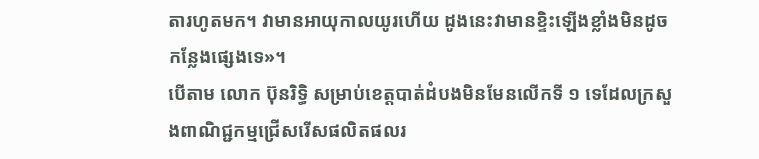តារហូតមក។ វាមានអាយុកាលយូរហើយ ដូងនេះវាមានខ្ទិះឡើងខ្លាំងមិនដូចកន្លែងផ្សេងទេ»។
បើតាម លោក ប៊ុនរិទ្ធិ សម្រាប់ខេត្តបាត់ដំបងមិនមែនលើកទី ១ ទេដែលក្រសួងពាណិជ្ជកម្មជ្រើសរើសផលិតផលរ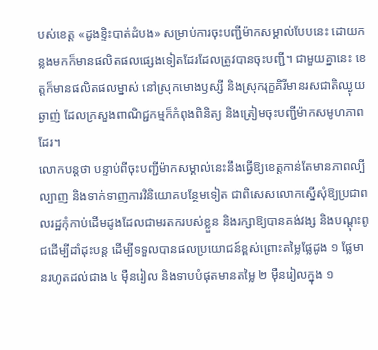បស់ខេត្ត «ដូងខ្ទិះបាត់ដំបង» សម្រាប់ការចុះបញ្ជីម៉ាកសម្គាល់បែបនេះ ដោយកន្លងមកក៏មានផលិតផលផ្សេងទៀតដែរដែលត្រូវបានចុះបញ្ជី។ ជាមួយគ្នានេះ ខេត្តក៏មានផលិតផលម្នាស់ នៅស្រុកមោងឫស្សី និងស្រុករុក្ខគិរីមានរសជាតិឈ្ងុយឆ្ងាញ់ ដែលក្រសួងពាណិជ្ជកម្មក៏កំពុងពិនិត្យ និងត្រៀមចុះបញ្ជីម៉ាកសមូហភាពដែរ។
លោកបន្តថា បន្ទាប់ពីចុះបញ្ជីម៉ាកសម្គាល់នេះនឹងធ្វើឱ្យខេត្តកាន់តែមានភាពល្បីល្បាញ និងទាក់ទាញការវិនិយោគបន្ថែមទៀត ជាពិសេសលោកស្នើសុំឱ្យប្រជាពលរដ្ឋកុំកាប់ដើមដូងដែលជាមរតករបស់ខ្លួន និងរក្សាឱ្យបានគង់វង្ស និងបណ្តុះពូជដើម្បីដាំដុះបន្ត ដើម្បីទទួលបានផលប្រយោជន៍ខ្ពស់ព្រោះតម្លៃផ្លែដូង ១ ផ្លែមានរហូតដល់ជាង ៤ ម៉ឺនរៀល និងទាបបំផុតមានតម្លៃ ២ ម៉ឺនរៀលក្នុង ១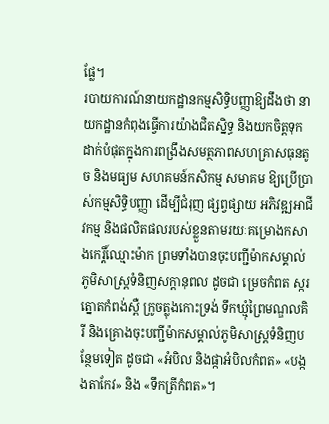ផ្លែ។
របាយការណ៍នាយកដ្ឋានកម្មសិទ្ធិបញ្ញាឱ្យដឹងថា នាយកដ្ឋានកំពុងធ្វើការយ៉ាងជិតស្និទ្ធ និងយកចិត្តទុកដាក់បំផុតក្នុងការពង្រឹងសមត្ថភាពសហគ្រាសធុនតូច និងមធ្យម សហគមន៍កសិកម្ម សមាគម ឱ្យប្រើប្រាស់កម្មសិទ្ធិបញ្ញា ដើម្បីជំរុញ ផ្សព្វផ្សាយ អភិវឌ្ឍអាជីវកម្ម និងផលិតផលរបស់ខ្លួនតាមរយៈគម្រោងកសាងកេរ្តិ៍ឈ្មោះម៉ាក ព្រមទាំងបានចុះបញ្ជីម៉ាកសម្គាល់ភូមិសាស្ត្រទំនិញសក្តានុពល ដូចជា ម្រេចកំពត ស្ករត្នោតកំពង់ស្ពឺ ក្រូចត្លុងកោះទ្រង់ ទឹកឃ្មុំព្រៃមណ្ឌលគិរី និងគ្រោងចុះបញ្ជីម៉ាកសម្គាល់ភូមិសាស្ត្រទំនិញបន្ថែមទៀត ដូចជា «អំបិល និងផ្កាអំបិលកំពត» «បង្កងតាកែវ» និង «ទឹកត្រីកំពត»។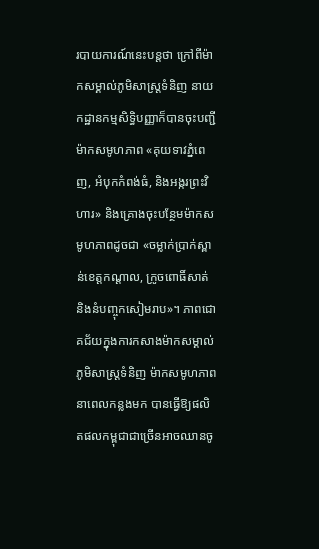របាយការណ៍នេះបន្តថា ក្រៅពីម៉ាកសម្គាល់ភូមិសាស្ត្រទំនិញ នាយកដ្ឋានកម្មសិទ្ធិបញ្ញាក៏បានចុះបញ្ជីម៉ាកសមូហភាព «គុយទាវភ្នំពេញ, អំបុកកំពង់ធំ, និងអង្ករព្រះវិហារ» និងគ្រោងចុះបន្ថែមម៉ាកសមូហភាពដូចជា «ចម្លាក់ប្រាក់ស្ពាន់ខេត្តកណ្តាល, ក្រូចពោធិ៍សាត់ និងនំបញ្ចុកសៀមរាប»។ ភាពជោគជ័យក្នុងការកសាងម៉ាកសម្គាល់ភូមិសាស្ត្រទំនិញ ម៉ាកសមូហភាពនាពេលកន្លងមក បានធ្វើឱ្យផលិតផលកម្ពុជាជាច្រើនអាចឈានចូ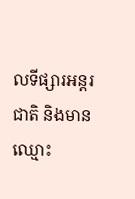លទីផ្សារអន្តរជាតិ និងមានឈ្មោះ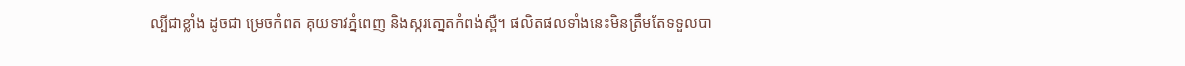ល្បីជាខ្លាំង ដូចជា ម្រេចកំពត គុយទាវភ្នំពេញ និងស្ករតោ្នតកំពង់ស្ពឺ។ ផលិតផលទាំងនេះមិនត្រឹមតែទទួលបា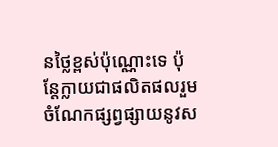នថ្លៃខ្ពស់ប៉ុណ្ណោះទេ ប៉ុន្តែក្លាយជាផលិតផលរួមចំណែកផ្សព្វផ្សាយនូវស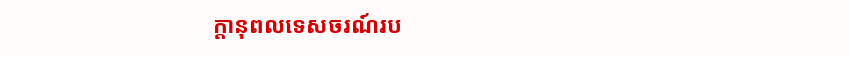ក្តានុពលទេសចរណ៍រប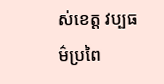ស់ខេត្ត វប្បធម៌ប្រពៃ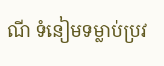ណី ទំនៀមទម្លាប់ប្រវ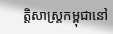ត្តិសាស្ត្រកម្ពុជានៅ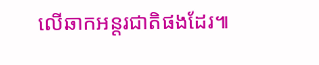លើឆាកអន្តរជាតិផងដែរ៕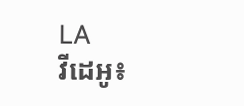LA
វីដេអូ៖